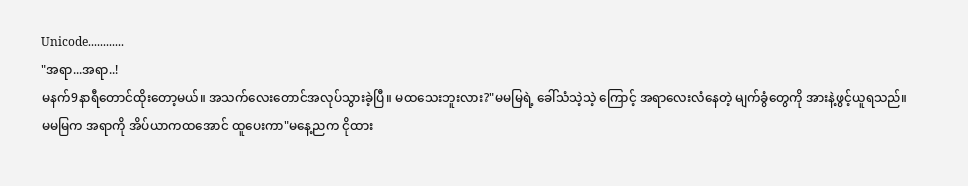Unicode............
"အရာ...အရာ..!
မနက်9နာရီတောင်ထိုးတော့မယ်။ အသက်လေးတောင်အလုပ်သွားခဲ့ပြီ။ မထသေးဘူးလား?"မမမြရဲ့ ခေါ်သံသဲ့သဲ့ ကြောင့် အရာလေးလံနေတဲ့ မျက်ခွံတွေကို အားနဲ့ဖွင့်ယူရသည်။
မမမြက အရာကို အိပ်ယာကထအောင် ထူပေးကာ"မနေ့ညက ငိုထား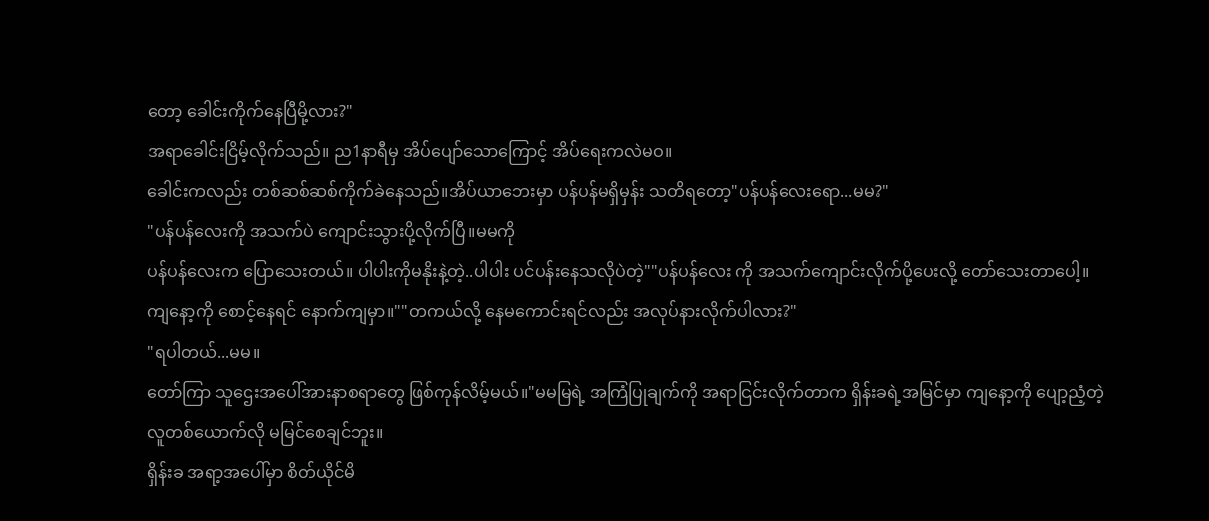တော့ ခေါင်းကိုက်နေပြီမို့လား?"
အရာခေါင်းငြိမ့်လိုက်သည်။ ည1နာရီမှ အိပ်ပျော်သောကြောင့် အိပ်ရေးကလဲမဝ။
ခေါင်းကလည်း တစ်ဆစ်ဆစ်ကိုက်ခဲနေသည်။အိပ်ယာဘေးမှာ ပန်ပန်မရှိမှန်း သတိရတော့"ပန်ပန်လေးရော...မမ?"
"ပန်ပန်လေးကို အသက်ပဲ ကျောင်းသွားပို့လိုက်ပြီ။မမကို
ပန်ပန်လေးက ပြောသေးတယ်။ ပါပါးကိုမနိုးနဲ့တဲ့..ပါပါး ပင်ပန်းနေသလိုပဲတဲ့""ပန်ပန်လေး ကို အသက်ကျောင်းလိုက်ပို့ပေးလို့ တော်သေးတာပေါ့။
ကျနော့ကို စောင့်နေရင် နောက်ကျမှာ။""တကယ်လို့ နေမကောင်းရင်လည်း အလုပ်နားလိုက်ပါလား?"
"ရပါတယ်...မမ။
တော်ကြာ သူဌေးအပေါ်အားနာစရာတွေ ဖြစ်ကုန်လိမ့်မယ်။"မမမြရဲ့ အကြံပြုချက်ကို အရာငြင်းလိုက်တာက ရှိန်းခရဲ့အမြင်မှာ ကျနော့ကို ပျော့ညံ့တဲ့လူတစ်ယောက်လို မမြင်စေချင်ဘူး။
ရှိန်းခ အရာ့အပေါ်မှာ စိတ်ယိုင်မိ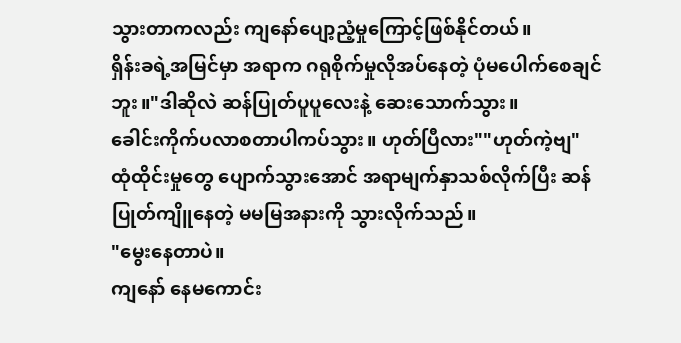သွားတာကလည်း ကျနော်ပျော့ညံ့မှုကြောင့်ဖြစ်နိုင်တယ်။
ရှိန်းခရဲ့အမြင်မှာ အရာက ဂရုစိုက်မှုလိုအပ်နေတဲ့ ပုံမပေါက်စေချင်ဘူး။"ဒါဆိုလဲ ဆန်ပြုတ်ပူပူလေးနဲ့ ဆေးသောက်သွား။
ခေါင်းကိုက်ပလာစတာပါကပ်သွား။ ဟုတ်ပြီလား""ဟုတ်ကဲ့ဗျ"
ထုံထိုင်းမှုတွေ ပျောက်သွားအောင် အရာမျက်နှာသစ်လိုက်ပြီး ဆန်ပြုတ်ကျိူနေတဲ့ မမမြအနားကို သွားလိုက်သည်။
"မွေးနေတာပဲ။
ကျနော် နေမကောင်း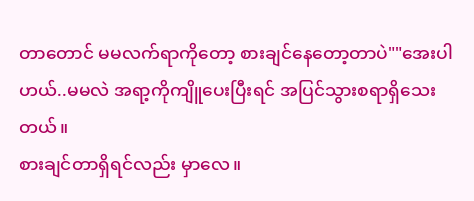တာတောင် မမလက်ရာကိုတော့ စားချင်နေတော့တာပဲ""အေးပါဟယ်..မမလဲ အရာ့ကိုကျိူပေးပြီးရင် အပြင်သွားစရာရှိသေးတယ်။
စားချင်တာရှိရင်လည်း မှာလေ။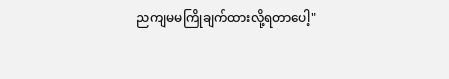ညကျမမကြိုချက်ထားလို့ရတာပေါ့"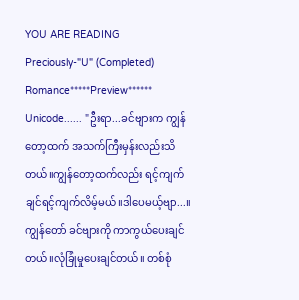YOU ARE READING
Preciously-"U" (Completed)
Romance*****Preview****** Unicode...... "ဦးရာ...ခင်ဗျားက ကျွန်တော့ထက် အသက်ကြီးမှန်းလည်းသိတယ်။ကျွန်တော့ထက်လည်း ရင့်ကျက်ချင်ရင့်ကျက်လိမ့်မယ်။ဒါပေမယ့်ဗျာ...။ ကျွန်တော် ခင်ဗျားကို ကာကွယ်ပေးချင်တယ်။လုံခြုံမှုပေးချင်တယ်။ တစ်စုံ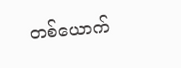တစ်ယောက်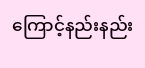ကြောင့်နည်းနည်း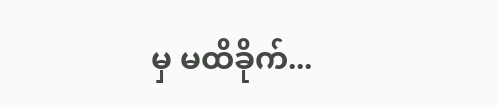မှ မထိခိုက်...